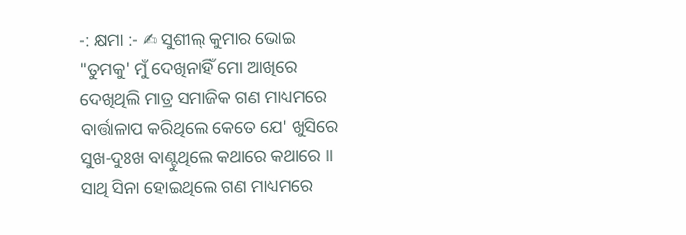-: କ୍ଷମା :- ✍ ସୁଶୀଲ୍ କୁମାର ଭୋଇ
"ତୁମକୁ' ମୁଁ ଦେଖିନାହିଁ ମୋ ଆଖିରେ
ଦେଖିଥିଲି ମାତ୍ର ସମାଜିକ ଗଣ ମାଧ୍ୟମରେ
ବାର୍ତ୍ତାଳାପ କରିଥିଲେ କେତେ ଯେ' ଖୁସିରେ
ସୁଖ-ଦୁଃଖ ବାଣ୍ଟୁଥିଲେ କଥାରେ କଥାରେ ॥
ସାଥି ସିନା ହୋଇଥିଲେ ଗଣ ମାଧ୍ୟମରେ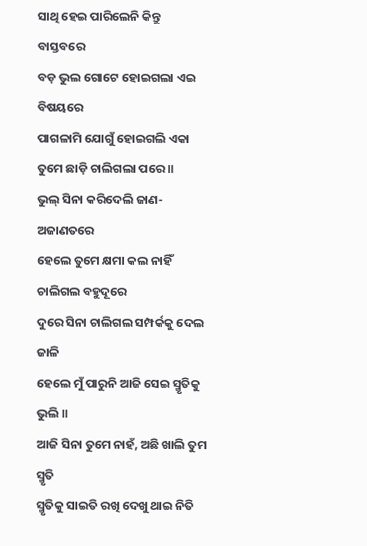ସାଥି ହେଇ ପାରିଲେନି କିନ୍ତୁ ବାସ୍ତବରେ
ବଡ଼ ଭୁଲ ଗୋଟେ ହୋଇଗଲା ଏଇ ବିଷୟରେ
ପାଗଳାମି ଯୋଗୁଁ ହୋଇଗଲି ଏକା
ତୁମେ ଛାଡ଼ି ଚାଲିଗଲା ପରେ ॥
ଭୁଲ୍ ସିନା କରିଦେଲି ଜାଣ-ଅଜାଣତରେ
ହେଲେ ତୁମେ କ୍ଷମା କଲ ନାହିଁ ଚାଲିଗଲ ବହୁଦୂରେ
ଦୁରେ ସିନା ଚାଲିଗଲ ସମ୍ପର୍କକୁ ଦେଲ ଜାଳି
ହେଲେ ମୁଁ ପାରୁନି ଆଜି ସେଇ ସ୍ମୃତିକୁ ଭୁଲି ॥
ଆଜି ସିନା ତୁମେ ନାହଁ, ଅଛି ଖାଲି ତୁମ ସ୍ମୃତି
ସ୍ମୃତିକୁ ସାଇତି ରଖି ଦେଖୁ ଥାଇ ନିତି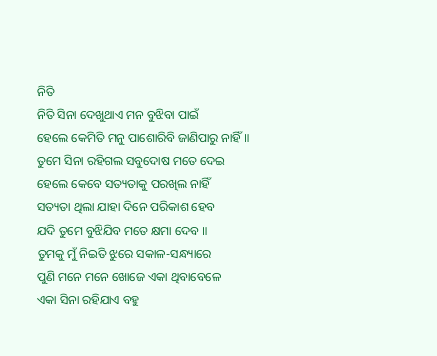ନିତି
ନିତି ସିନା ଦେଖୁଥାଏ ମନ ବୁଝିବା ପାଇଁ
ହେଲେ କେମିତି ମନୁ ପାଶୋରିବି ଜାଣିପାରୁ ନାହିଁ ॥
ତୁମେ ସିନା ରହିଗଲ ସବୁଦୋଷ ମତେ ଦେଇ
ହେଲେ କେବେ ସତ୍ୟତାକୁ ପରଖିଲ ନାହିଁ
ସତ୍ୟତା ଥିଲା ଯାହା ଦିନେ ପରିକାଶ ହେବ
ଯଦି ତୁମେ ବୁଝିଯିବ ମତେ କ୍ଷମା ଦେବ ॥
ତୁମକୁ ମୁଁ ନିଇତି ଝୁରେ ସକାଳ-ସନ୍ଧ୍ୟାରେ
ପୁଣି ମନେ ମନେ ଖୋଜେ ଏକା ଥିବାବେଳେ
ଏକା ସିନା ରହିଯାଏ ବହୁ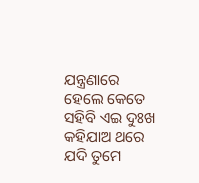ଯନ୍ତ୍ରଣାରେ
ହେଲେ କେତେ ସହିବି ଏଇ ଦୁଃଖ କହିଯାଅ ଥରେ
ଯଦି ତୁମେ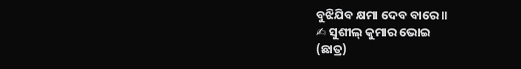ବୁଝିଯିବ କ୍ଷମା ଦେବ ବାରେ ॥
✍ ସୁଶୀଲ୍ କୁମାର ଭୋଇ
(ଛାତ୍ର)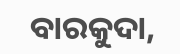ବାରକୁଦା,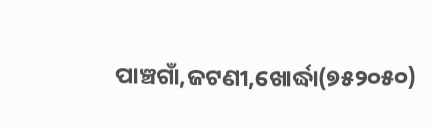ପାଞ୍ଚଗାଁ,ଜଟଣୀ,ଖୋର୍ଦ୍ଧା(୭୫୨୦୫୦)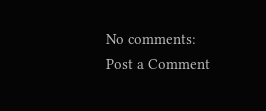No comments:
Post a Comment